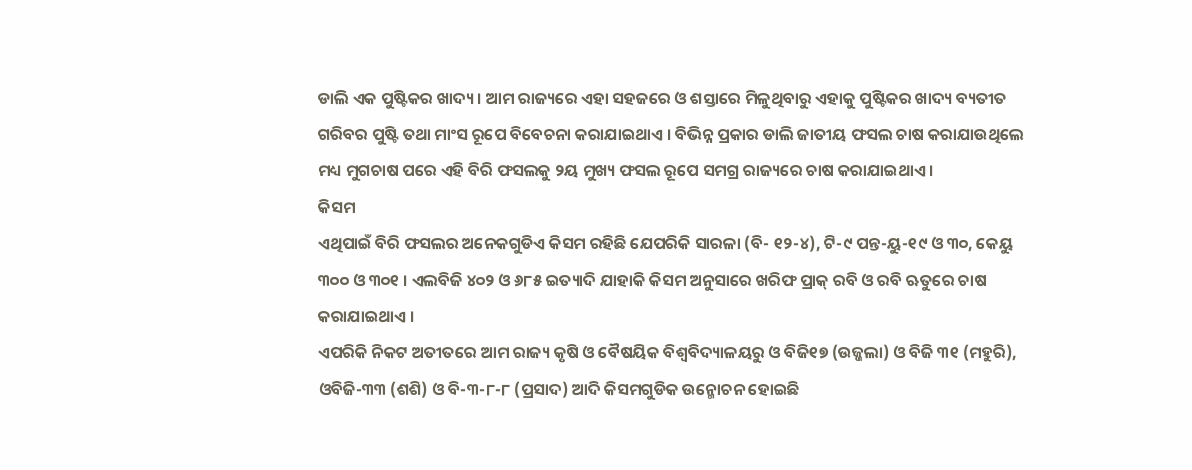ଡାଲି ଏକ ପୁଷ୍ଟିକର ଖାଦ୍ୟ । ଆମ ରାଜ୍ୟରେ ଏହା ସହଜରେ ଓ ଶସ୍ତାରେ ମିଳୁଥିବାରୁ ଏହାକୁ ପୁଷ୍ଟିକର ଖାଦ୍ୟ ବ୍ୟତୀତ ଗରିବର ପୁଷ୍ଟି ତଥା ମାଂସ ରୂପେ ବିବେଚନା କରାଯାଇଥାଏ । ବିଭିନ୍ନ ପ୍ରକାର ଡାଲି ଜାତୀୟ ଫସଲ ଚାଷ କରାଯାଉଥିଲେ ମଧ୍ୟ ମୁଗଚାଷ ପରେ ଏହି ବିରି ଫସଲକୁ ୨ୟ ମୁଖ୍ୟ ଫସଲ ରୂପେ ସମଗ୍ର ରାଜ୍ୟରେ ଚାଷ କରାଯାଇଥାଏ ।
କିସମ
ଏଥିପାଇଁ ବିରି ଫସଲର ଅନେକଗୁଡିଏ କିସମ ରହିଛି ଯେପରିକି ସାରଳା (ବି- ୧୨-୪), ଟି-୯ ପନ୍ତ-ୟୁ-୧୯ ଓ ୩୦, କେୟୁ ୩୦୦ ଓ ୩୦୧ । ଏଲବିଜି ୪୦୨ ଓ ୬୮୫ ଇତ୍ୟାଦି ଯାହାକି କିସମ ଅନୁସାରେ ଖରିଫ ପ୍ରାକ୍ ରବି ଓ ରବି ଋତୁରେ ଚାଷ କରାଯାଇଥାଏ ।
ଏପରିକି ନିକଟ ଅତୀତରେ ଆମ ରାଜ୍ୟ କୃଷି ଓ ବୈଷୟିକ ବିଶ୍ଵବିଦ୍ୟାଳୟରୁ ଓ ବିଜି୧୭ (ଉଜ୍ଜଲା) ଓ ବିଜି ୩୧ (ମହୁରି), ଓବିଜି-୩୩ (ଶଶି) ଓ ବି-୩-୮-୮ (ପ୍ରସାଦ) ଆଦି କିସମଗୁଡିକ ଉନ୍ମୋଚନ ହୋଇଛି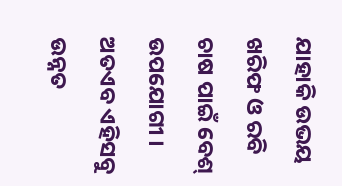ଯାହାକି ଉଭୟ ଖରିଫ ଓ ରବି ଚାଷ ପାଇଁ ବେଶ୍ ଉପଯୋଗୀ ।
ଅତଏବ ଏହିସବୁ ଉନ୍ନତ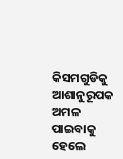କିସମଗୁଡିକୁ ଆଶାନୁରୂପକ ଅମଳ ପାଇବାକୁ ହେଲେ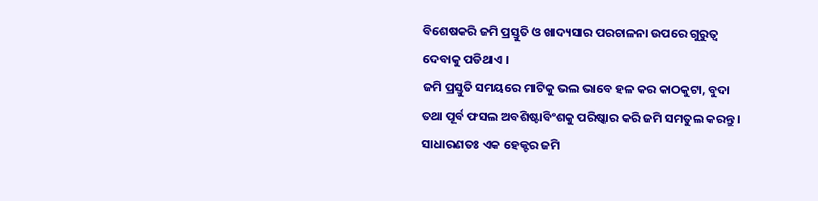ବିଶେଷକରି ଜମି ପ୍ରସ୍ତୁତି ଓ ଖାଦ୍ୟସାର ପରଚାଳନା ଉପରେ ଗୁରୁତ୍ଵ ଦେବାକୁ ପଡିଥାଏ ।
ଜମି ପ୍ରସ୍ତୁତି ସମୟରେ ମାଟିକୁ ଭଲ ଭାବେ ହଳ କର କାଠକୁଟା, ବୁଦା ତଥା ପୂର୍ବ ଫସଲ ଅବଶିଷ୍ଟାବିଂଶକୁ ପରିଷ୍କାର କରି ଜମି ସମତୁଲ କରନ୍ତୁ । ସାଧାରଣତଃ ଏକ ହେକ୍ଟର ଜମି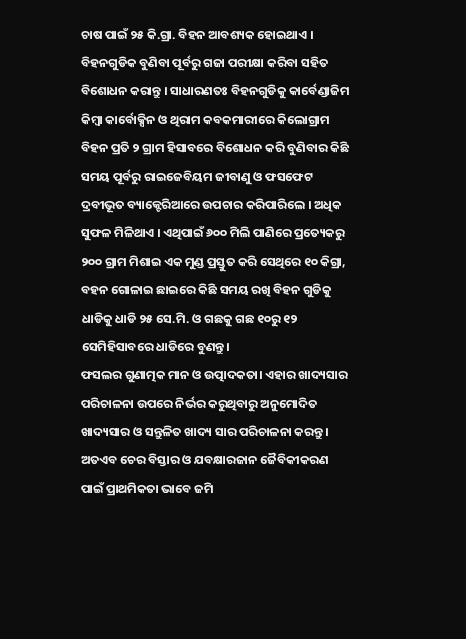ଚାଷ ପାଇଁ ୨୫ କି.ଗ୍ରା. ବିହନ ଆବଶ୍ୟକ ହୋଇଥାଏ ।
ବିହନଗୁଡିକ ବୁଣିବା ପୂର୍ବରୁ ଗଜା ପରୀକ୍ଷା କରିବା ସହିତ ବିଶୋଧନ କରାନ୍ତୁ । ସାଧାରଣତଃ ବିହନଗୁଡିକୁ କାର୍ବେଣ୍ଡାଜିମ କିମ୍ବା କାର୍ବୋକ୍ସିନ ଓ ଥିରାମ କବକମାରୀରେ କିଲୋଗ୍ରାମ ବିହନ ପ୍ରତି ୨ ଗ୍ରାମ ହିସାବରେ ବିଶୋଧନ କରି ବୁଣିବାର କିଛି ସମୟ ପୂର୍ବରୁ ରାଇଜେବିୟମ ଜୀବାଣୁ ଓ ଫସଫେଟ ଦ୍ରବୀଭୂତ ବ୍ୟାକ୍ଟେରିଆରେ ଉପଚାର କରିପାରିଲେ । ଅଧିକ ସୁଫଳ ମିଳିଥାଏ । ଏଥିପାଇଁ ୬୦୦ ମିଲି ପାଣିରେ ପ୍ରତ୍ୟେକରୁ ୨୦୦ ଗ୍ରାମ ମିଶାଇ ଏକ ମୁଣ୍ଡ ପ୍ରସ୍ତୁତ କରି ସେଥିରେ ୧୦ କିଗ୍ରା, ବହନ ଗୋଳାଇ ଛାଇରେ କିଛି ସମୟ ରଖି ବିହନ ଗୁଡିକୁ ଧାଡିକୁ ଧାଡି ୨୫ ସେ.ମି. ଓ ଗଛକୁ ଗଛ ୧୦ରୁ ୧୨ ସେମିହିସାବରେ ଧାଡିରେ ବୁଣନ୍ତୁ।
ଫସଲର ଗୁଣାତ୍ମକ ମାନ ଓ ଉତ୍ପାଦକତା। ଏହାର ଖାଦ୍ୟସାର ପରିଚାଳନା ଉପରେ ନିର୍ଭର କରୁଥିବାରୁ ଅନୁମୋଦିତ ଖାଦ୍ୟସାର ଓ ସନ୍ତୁଳିତ ଖାଦ୍ୟ ସାର ପରିଚାଳନା କରନ୍ତୁ । ଅତଏବ ଚେର ବିସ୍ତାର ଓ ଯବକ୍ଷାରଜାନ ଜୈବିକୀକରଣ ପାଇଁ ପ୍ରାଥମିକତା ଭାବେ ଜମି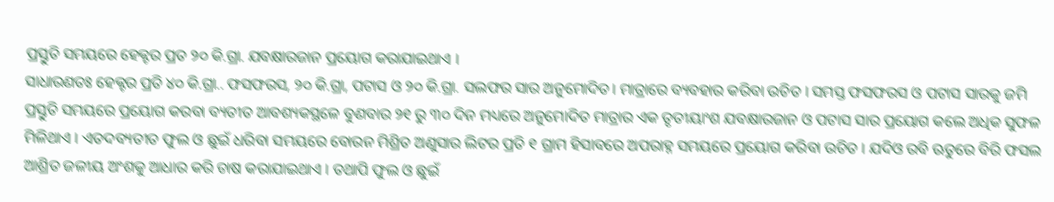ପ୍ରସ୍ତୁତି ସମୟରେ ହେକ୍ଟର ପ୍ରତ ୨୦ କି.ଗ୍ରା. ଯବକ୍ଷାରଜାନ ପ୍ରୟୋଗ କରାଯାଇଥାଏ ।
ସାଧାରଣତଃ ହେକ୍ଟର ପ୍ରତି ୪୦ କି.ଗ୍ରା.. ଫସଫରସ, ୨୦ କି.ଗ୍ରା, ପଟାସ ଓ ୨୦ କି.ଗ୍ରା. ସଲଫର ସାର ଅନୁମୋଦିତ। ମାତ୍ରାରେ ବ୍ୟବହାର କରିବା ଉଚିତ । ସମସ୍ତ ଫସଫରସ ଓ ପଟାସ ସାରକୁ ଜମି ପ୍ରସ୍ତୁତି ସମୟରେ ପ୍ରୟୋଗ କରବା ବ୍ୟତୀତ ଆବଶ୍ୟକସ୍ଥଳେ ବୁଣବାର ୨୧ ରୁ ୩୦ ଦିନ ମଧ୍ୟରେ ଅନୁମୋଦିତ ମାତ୍ରାର ଏକ ତୃତୀୟାଂଶ ଯବକ୍ଷାରଜାନ ଓ ପଟାସ ସାର ପ୍ରୟୋଗ କଲେ ଅଧିକ ସୁଫଳ ମିଳିଥାଏ । ଏତଦବ୍ୟତୀତ ଫୁଲ ଓ ଛୁଇଁ ଧରିବା ସମୟରେ ବୋରନ ମିଶ୍ରିତ ଅଣୁସାର ଲିଟର ପ୍ରତି ୧ ଗ୍ରାମ ହିସାବରେ ଅପରାହ୍ନ ସମୟରେ ପ୍ରୟୋଗ କରିବା ଉଚିତ । ଯଦିଓ ରବି ଋତୁରେ ବିରି ଫସଲ ଆଶ୍ରିତ ଜଳୀୟ ଅଂଶକୁ ଆଧାର କରି ଚାଷ କରାଯାଇଥାଏ । ତଥାପି ଫୁଲ ଓ ଛୁଇଁ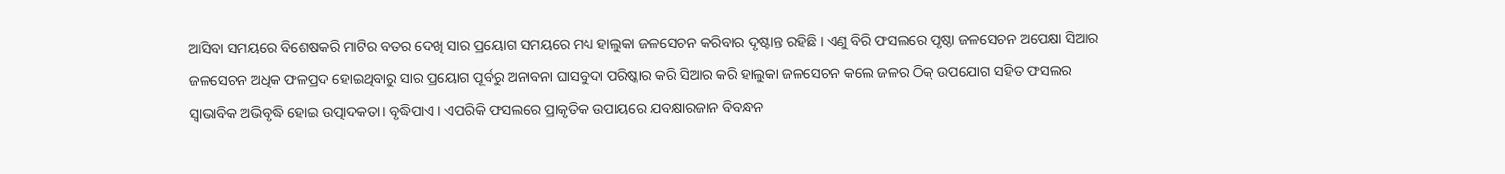ଆସିବା ସମୟରେ ବିଶେଷକରି ମାଟିର ବତର ଦେଖି ସାର ପ୍ରୟୋଗ ସମୟରେ ମଧ୍ୟ ହାଲୁକା ଜଳସେଚନ କରିବାର ଦୃଷ୍ଟାନ୍ତ ରହିଛି । ଏଣୁ ବିରି ଫସଲରେ ପୃଷ୍ଠା ଜଳସେଚନ ଅପେକ୍ଷା ସିଆର ଜଳସେଚନ ଅଧିକ ଫଳପ୍ରଦ ହୋଇଥିବାରୁ ସାର ପ୍ରୟୋଗ ପୂର୍ବରୁ ଅନାବନା ଘାସବୁଦା ପରିଷ୍କାର କରି ସିଆର କରି ହାଲୁକା ଜଳସେଚନ କଲେ ଜଳର ଠିକ୍ ଉପଯୋଗ ସହିତ ଫସଲର ସ୍ଵାଭାବିକ ଅଭିବୃଦ୍ଧି ହୋଇ ଉତ୍ପାଦକତା। ବୃଦ୍ଧିପାଏ । ଏପରିକି ଫସଲରେ ପ୍ରାକୃତିକ ଉପାୟରେ ଯବକ୍ଷାରଜାନ ବିବନ୍ଧନ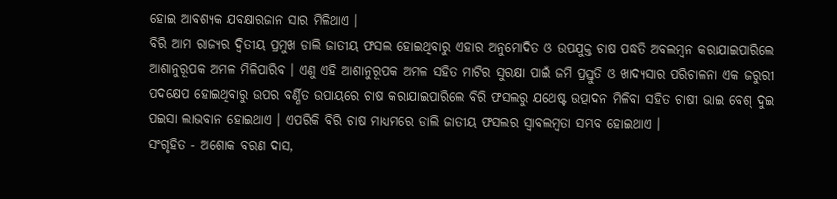ହୋଇ ଆବଶ୍ୟକ ଯବକ୍ଷାରଜାନ ସାର ମିଳିଥାଏ ।
ବିରି ଆମ ରାଜ୍ୟର ଦ୍ଵିତୀୟ ପ୍ରମୁଖ ଡାଲି ଜାତୀୟ ଫସଲ ହୋଇଥିବାରୁ ଏହାର ଅନୁମୋଦିତ ଓ ଉପଯୁକ୍ତ ଚାଷ ପଦ୍ଧତି ଅବଲମ୍ବନ କରାଯାଇପାରିଲେ ଆଶାନୁରୂପକ ଅମଳ ମିଳିପାରିବ । ଏଣୁ ଏହି ଆଶାନୁରୂପକ ଅମଳ ସହିତ ମାଟିର ସୁରକ୍ଷା ପାଇଁ ଜମି ପ୍ରସ୍ତୁତି ଓ ଖାଦ୍ୟସାର ପରିଚାଳନା ଏକ ଜରୁରୀ ପଦକ୍ଷେପ ହୋଇଥିବାରୁ ଉପର ବର୍ଣ୍ଣିତ ଉପାୟରେ ଚାଷ କରାଯାଇପାରିଲେ ବିରି ଫସଲରୁ ଯଥେଷ୍ଟ ଉତ୍ପାଦନ ମିଳିବା ସହିତ ଚାଷୀ ଭାଇ ବେଶ୍ ଦୁଇ ପଇସା ଲାଭବାନ ହୋଇଥାଏ । ଏପରିକି ବିରି ଚାଷ ମାଧ୍ୟମରେ ଡାଲି ଜାତୀୟ ଫସଲର ସ୍ଵାବଲମ୍ବତା ସମ୍ଭବ ହୋଇଥାଏ ।
ସଂଗୃହିତ - ଅଶୋକ ବରଣ ଦାସ,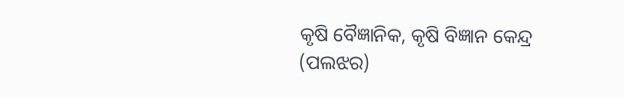କୃଷି ବୈଜ୍ଞାନିକ, କୃଷି ବିଜ୍ଞାନ କେନ୍ଦ୍ର (ପଲଝର)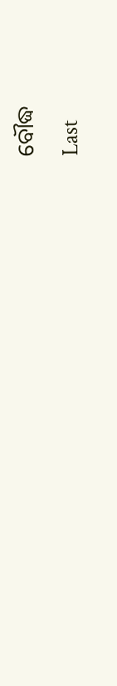ବୌଦ୍ଧ
Last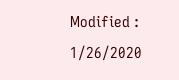Modified : 1/26/2020